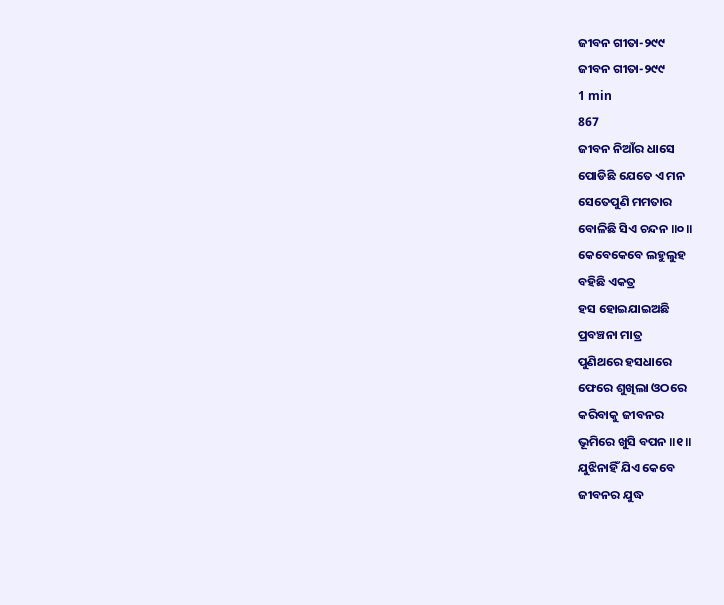ଜୀବନ ଗୀତା-୨୯୯
ଜୀବନ ଗୀତା-୨୯୯
1 min
867
ଜୀବନ ନିଆଁର ଧାସେ
ପୋଡିଛି ଯେତେ ଏ ମନ
ସେତେପୁଣି ମମତାର
ବୋଳିଛି ସିଏ ଚନ୍ଦନ ॥୦॥
କେବେକେବେ ଲହୁଲୁହ
ବହିଛି ଏକତ୍ର
ହସ ହୋଇଯାଇଅଛି
ପ୍ରବଞ୍ଚନା ମାତ୍ର
ପୁଣିଥରେ ହସଧାରେ
ଫେରେ ଶୁଖିଲା ଓଠରେ
କରିବାକୁ ଜୀବନର
ଭୂମିରେ ଖୁସି ବପନ ॥୧॥
ଯୁଝିନାହିଁ ଯିଏ କେବେ
ଜୀବନର ଯୁଦ୍ଧ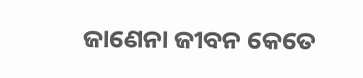ଜାଣେନା ଜୀବନ କେତେ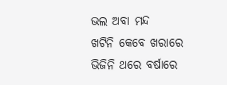ଭଲ ଅବା ମନ୍ଦ
ଖଟିନି କେବେ ଖରାରେ
ଭିଜିନି ଥରେ ବର୍ଷାରେ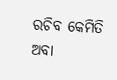ରଚିବ କେମିତି ଅବା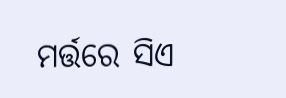ମର୍ତ୍ତରେ ସିଏ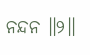ନନ୍ଦନ ॥୨॥